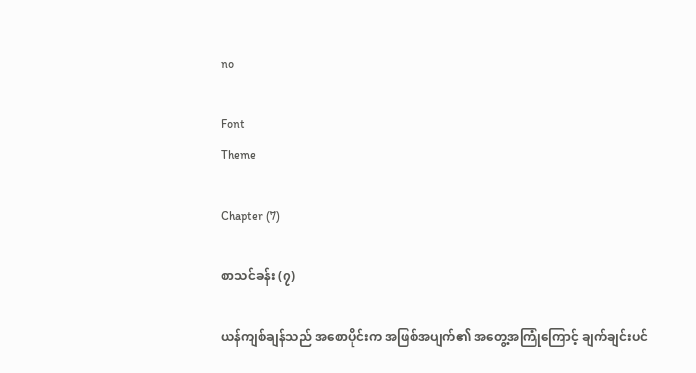no

Font
Theme

Chapter (7)

စာသင်ခန်း (၇)

ယန်ကျစ်ချန်သည် အစောပိုင်းက အဖြစ်အပျက်၏ အတွေ့အကြုံကြောင့် ချက်ချင်းပင်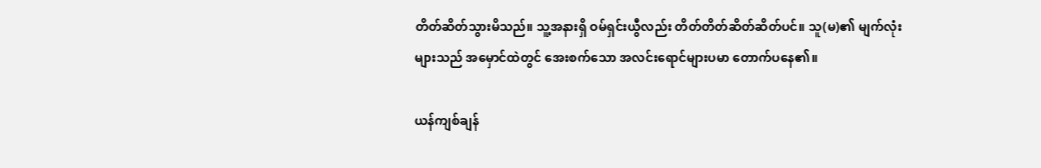တိတ်ဆိတ်သွားမိသည်။ သူ့အနားရှိ ဝမ်ရှင်းယွီလည်း တိတ်တိတ်ဆိတ်ဆိတ်ပင်။ သူ(မ)၏ မျက်လုံးများသည် အမှောင်ထဲတွင် အေးစက်သော အလင်းရောင်များပမာ တောက်ပနေ၏။

ယန်ကျစ်ချန်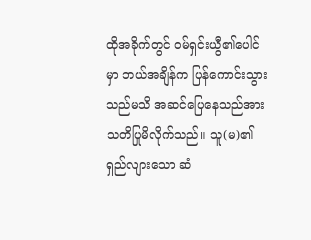ထိုအခိုက်တွင် ဝမ်ရှင်းယွီ၏ပေါင်မှာ ဘယ်အချိန်က ပြန်ကောင်းသွားသည်မသိ အဆင်ပြေနေသည်အား သတိပြုမိလိုက်သည်။ သူ(မ)၏ ရှည်လျားသော ဆံ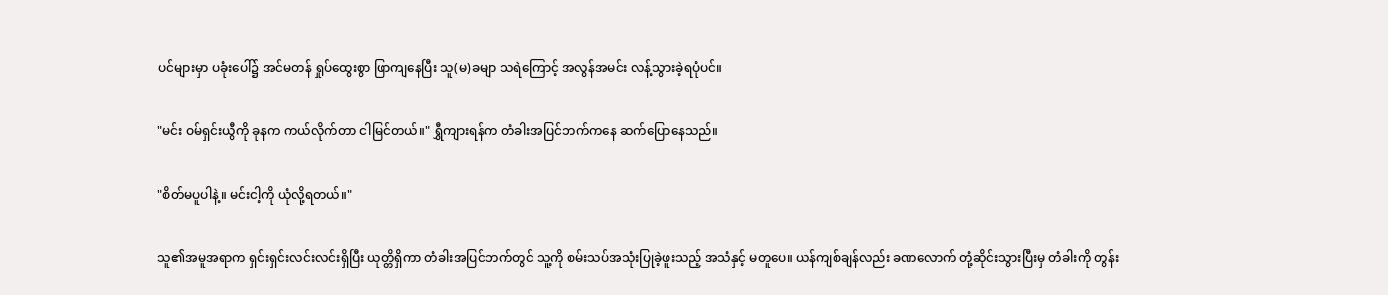ပင်များမှာ ပခုံးပေါ်၌ အင်မတန် ရှုပ်ထွေးစွာ ဖြာကျနေပြီး သူ(မ)ခမျာ သရဲကြောင့် အလွန်အမင်း လန့်သွားခဲ့ရပုံပင်။

"မင်း ဝမ်ရှင်းယွီကို ခုနက ကယ်လိုက်တာ ငါမြင်တယ်။" ရွှီကျားရန်က တံခါးအပြင်ဘက်ကနေ ဆက်ပြောနေသည်။

"စိတ်မပူပါနဲ့။ မင်းငါ့ကို ယုံလို့ရတယ်။"

သူ၏အမူအရာက ရှင်းရှင်းလင်းလင်းရှိပြီး ယုတ္တိရှိကာ တံခါးအပြင်ဘက်တွင် သူ့ကို စမ်းသပ်အသုံးပြုခဲ့ဖူးသည့် အသံနှင့် မတူပေ။ ယန်ကျစ်ချန်လည်း ခဏလောက် တုံ့ဆိုင်းသွားပြီးမှ တံခါးကို တွန်း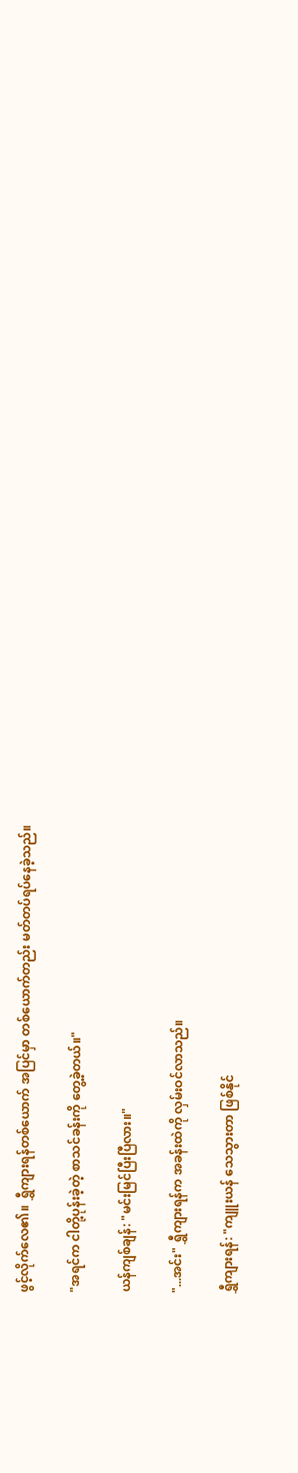ဖွင့်လိုက်လေ၏။ ရွှီကျားရန်တစ်ယောက် အပြင်မှာ တစ်ယောက်တည်း မတ်တပ်ရပ်နေခဲ့သည်။

"အရင်က ငါတို့ပုန်းခဲ့တဲ့ စာသင်ခန်းကို တွေ့ခဲ့တယ်။"

ယန်ကျစ်ချန်: "မင်းမြင်ပြီးပြီလား။"

"...အင်း" ရွှီကျားရန်က အခန်းထဲကို လှမ်းဝင်လာသည်။

ရွှီကျားရန်: "ကျူးယန် သေသွားတာ ဖြစ်နိုင်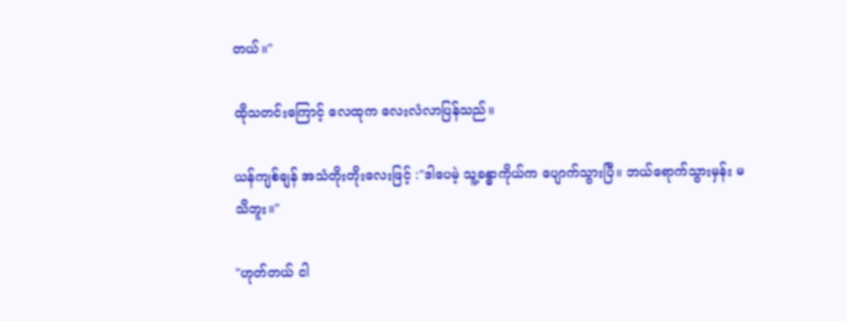တယ်။"

ထိုသတင်းကြောင့် လေထုက လေးလံလာပြန်သည်။

ယန်ကျစ်ချန် အသံတိုးတိုးလေးဖြင့် :"ဒါပေမဲ့ သူ့ခန္ဓာကိုယ်က ပျောက်သွားပြီ။ ဘယ်ရောက်သွားမှန်း မသိဘူး။"

"ဟုတ်တယ် ငါ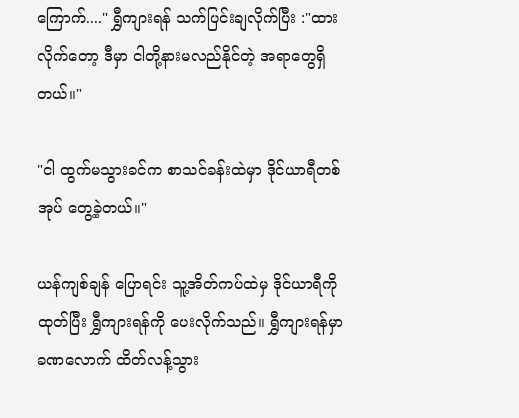ကြောက်...." ရွှီကျားရန် သက်ပြင်းချလိုက်ပြီး :"ထားလိုက်တော့ ဒီမှာ ငါတို့နားမလည်နိုင်တဲ့ အရာတွေရှိတယ်။"

"ငါ ထွက်မသွားခင်က စာသင်ခန်းထဲမှာ ဒိုင်ယာရီတစ်အုပ် တွေ့ခဲ့တယ်။"

ယန်ကျစ်ချန် ပြောရင်း သူ့အိတ်ကပ်ထဲမှ ဒိုင်ယာရီကို ထုတ်ပြီး ရွှီကျားရန်ကို ပေးလိုက်သည်။ ရွှီကျားရန်မှာ ခဏလောက် ထိတ်လန့်သွား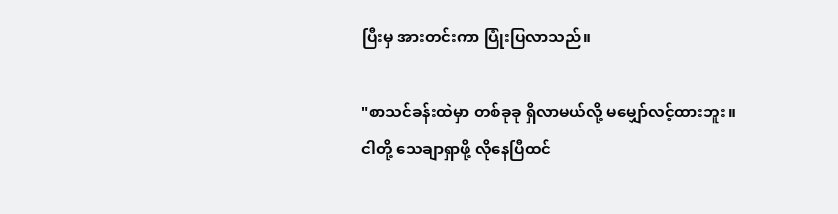ပြီးမှ အားတင်းကာ ပြုံးပြလာသည်။

"စာသင်ခန်းထဲမှာ တစ်ခုခု ရှိလာမယ်လို့ မမျှော်လင့်ထားဘူး။ ငါတို့ သေချာရှာဖို့ လိုနေပြီထင်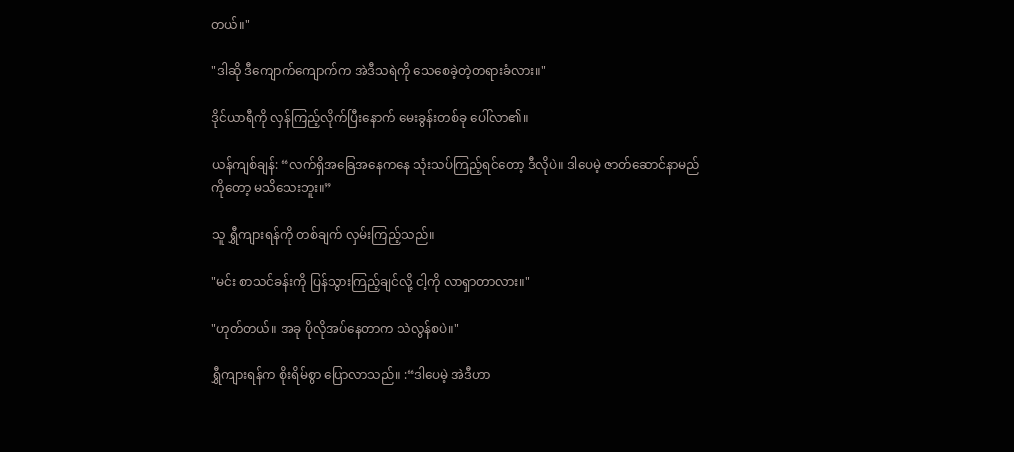တယ်။"

"ဒါဆို ဒီကျောက်ကျောက်က အဲဒီသရဲကို သေစေခဲ့တဲ့တရားခံလား။"

ဒိုင်ယာရီကို လှန်ကြည့်လိုက်ပြီးနောက် မေးခွန်းတစ်ခု ပေါ်လာ၏။

ယန်ကျစ်ချန်: “လက်ရှိအခြေအနေကနေ သုံးသပ်ကြည့်ရင်တော့ ဒီလိုပဲ။ ဒါပေမဲ့ ဇာတ်ဆောင်နာမည်ကိုတော့ မသိသေးဘူး။”

သူ ရွှီကျားရန်ကို တစ်ချက် လှမ်းကြည့်သည်။

"မင်း စာသင်ခန်းကို ပြန်သွားကြည့်ချင်လို့ ငါ့ကို လာရှာတာလား။"

"ဟုတ်တယ်။ အခု ပိုလိုအပ်နေတာက သဲလွန်စပဲ။"

ရွှီကျားရန်က စိုးရိမ်စွာ ပြောလာသည်။ :“ဒါပေမဲ့ အဲဒီဟာ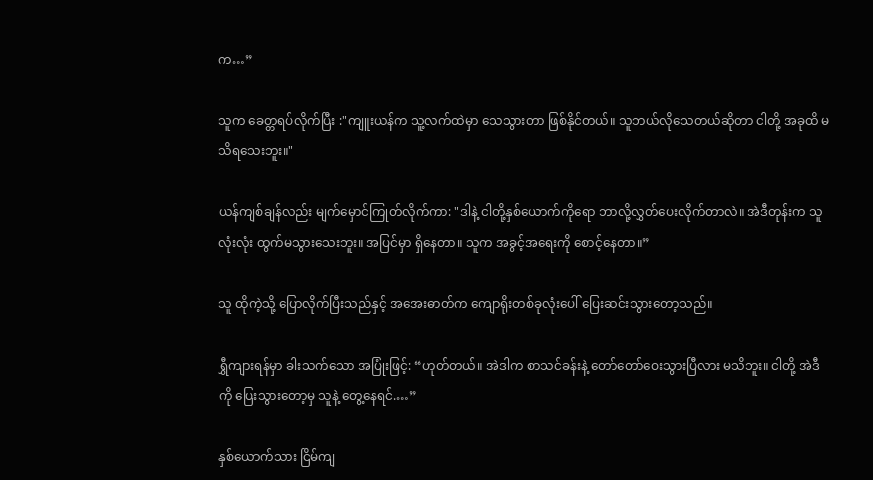က…”

သူက ခေတ္တရပ်လိုက်ပြီး :"ကျူးယန်က သူ့လက်ထဲမှာ သေသွားတာ ဖြစ်နိုင်တယ်။ သူဘယ်လိုသေတယ်ဆိုတာ ငါတို့ အခုထိ မသိရသေးဘူး။"

ယန်ကျစ်ချန်လည်း မျက်မှောင်ကြုတ်လိုက်ကာ: "ဒါနဲ့ ငါတို့နှစ်ယောက်ကိုရော ဘာလို့လွှတ်ပေးလိုက်တာလဲ။ အဲဒီတုန်းက သူ လုံးလုံး ထွက်မသွားသေးဘူး။ အပြင်မှာ ရှိနေတာ။ သူက အခွင့်အရေးကို စောင့်နေတာ။”

သူ ထိုကဲ့သို့ ပြောလိုက်ပြီးသည်နှင့် အအေးဓာတ်က ကျောရိုးတစ်ခုလုံးပေါ် ပြေးဆင်းသွားတော့သည်။

ရွှီကျားရန်မှာ ခါးသက်သော အပြုံးဖြင့်: “ဟုတ်တယ်။ အဲဒါက စာသင်ခန်းနဲ့ တော်တော်ဝေးသွားပြီလား မသိဘူး။ ငါတို့ အဲဒီကို ပြေးသွားတော့မှ သူနဲ့ တွေ့နေရင်.…”

နှစ်ယောက်သား ငြိမ်ကျ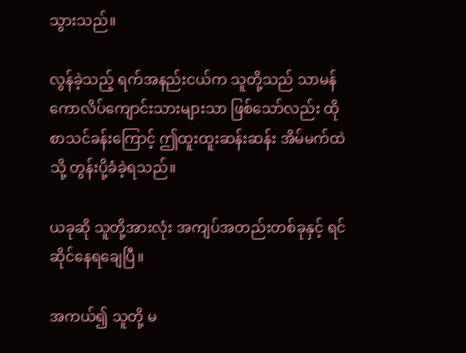သွားသည်။

လွန်ခဲ့သည့် ရက်အနည်းငယ်က သူတို့သည် သာမန်ကောလိပ်ကျောင်းသားများသာ ဖြစ်သော်လည်း ထိုစာသင်ခန်းကြောင့် ဤထူးထူးဆန်းဆန်း အိမ်မက်ထဲသို့ တွန်းပို့ခံခဲ့ရသည်။

ယခုဆို သူတို့အားလုံး အကျပ်အတည်းတစ်ခုနှင့် ရင်ဆိုင်နေရချေပြီ။

အကယ်၍ သူတို့ မ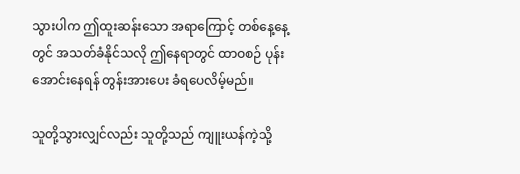သွားပါက ဤထူးဆန်းသော အရာကြောင့် တစ်နေ့နေ့တွင် အသတ်ခံနိုင်သလို ဤနေရာတွင် ထာဝစဉ် ပုန်းအောင်းနေရန် တွန်းအားပေး ခံရပေလိမ့်မည်။

သူတို့သွားလျှင်လည်း သူတို့သည် ကျူးယန်ကဲ့သို့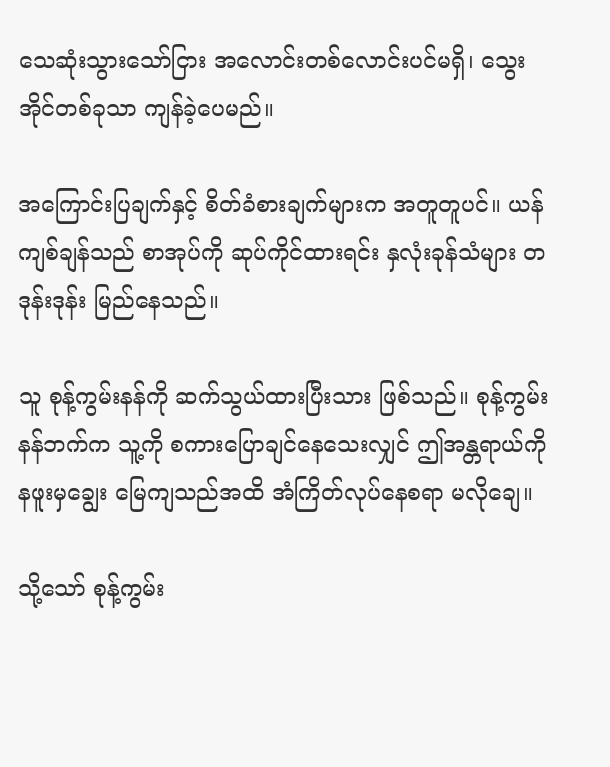သေဆုံးသွားသော်ငြား အလောင်းတစ်လောင်းပင်မရှိ၊ သွေးအိုင်တစ်ခုသာ ကျန်ခဲ့ပေမည်။

အကြောင်းပြချက်နှင့် စိတ်ခံစားချက်များက အတူတူပင်။ ယန်ကျစ်ချန်သည် စာအုပ်ကို ဆုပ်ကိုင်ထားရင်း နှလုံးခုန်သံများ တဒုန်းဒုန်း မြည်နေသည်။

သူ စုန့်ကွမ်းနန်ကို ဆက်သွယ်ထားပြီးသား ဖြစ်သည်။ စုန့်ကွမ်းနန်ဘက်က သူ့ကို စကားပြောချင်နေသေးလျှင် ဤအန္တရာယ်ကို နဖူးမှချွေး မြေကျသည်အထိ အံကြိတ်လုပ်နေစရာ မလိုချေ။

သို့သော် စုန့်ကွမ်း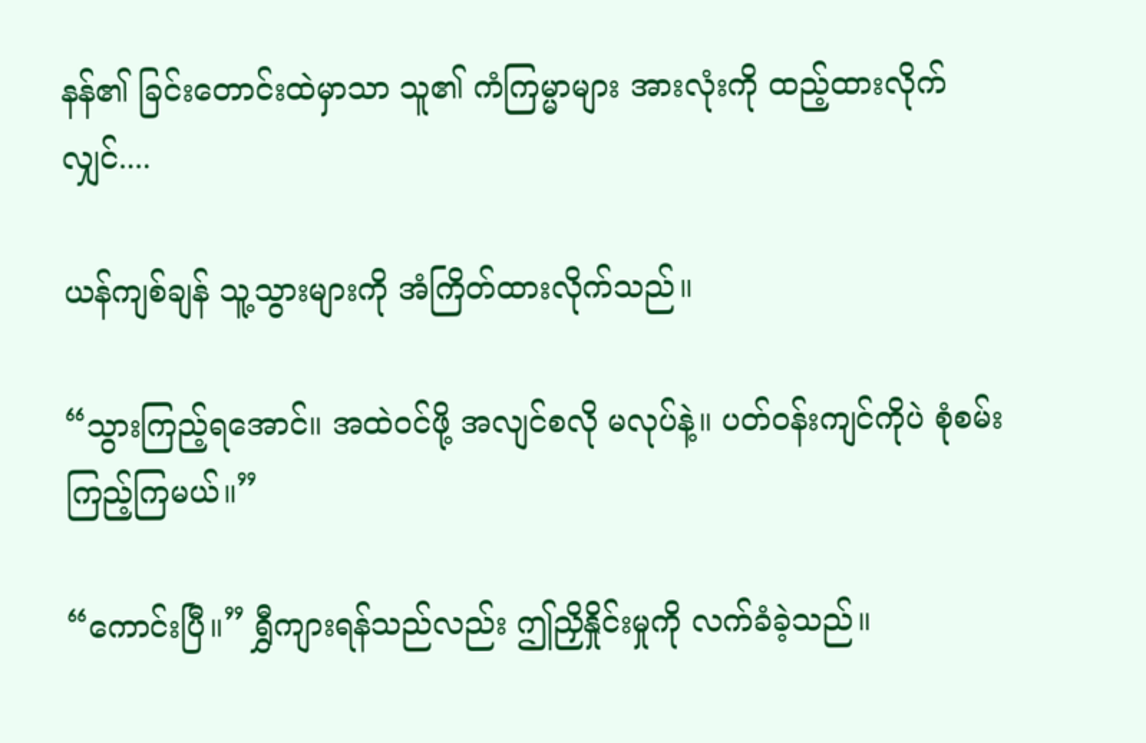နန်၏ ခြင်းတောင်းထဲမှာသာ သူ၏ ကံကြမ္မာများ အားလုံးကို ထည့်ထားလိုက်လျှင်....

ယန်ကျစ်ချန် သူ့သွားများကို အံကြိတ်ထားလိုက်သည်။

“သွားကြည့်ရအောင်။ အထဲဝင်ဖို့ အလျင်စလို မလုပ်နဲ့။ ပတ်ဝန်းကျင်ကိုပဲ စုံစမ်းကြည့်ကြမယ်။”

“ကောင်းပြီ။” ရွှီကျားရန်သည်လည်း ဤညှိနှိုင်းမှုကို လက်ခံခဲ့သည်။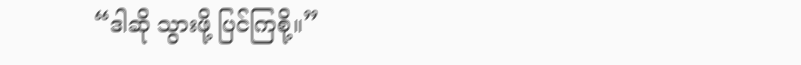“ဒါဆို သွားဖို့ ပြင်ကြစို့။”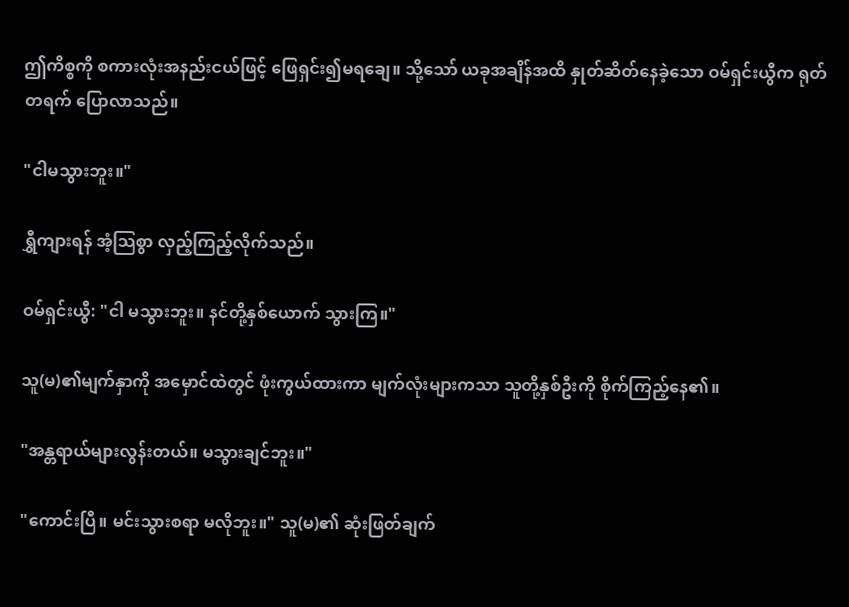ဤကိစ္စကို စကားလုံးအနည်းငယ်ဖြင့် ဖြေရှင်း၍မရချေ။ သို့သော် ယခုအချိန်အထိ နှုတ်ဆိတ်နေခဲ့သော ဝမ်ရှင်းယွီက ရုတ်တရက် ပြောလာသည်။

"ငါမသွားဘူး။"

ရွှီကျားရန် အံ့သြစွာ လှည့်ကြည့်လိုက်သည်။

ဝမ်ရှင်းယွီ: "ငါ မသွားဘူး။ နင်တို့နှစ်ယောက် သွားကြ။"

သူ(မ)၏မျက်နှာကို အမှောင်ထဲတွင် ဖုံးကွယ်ထားကာ မျက်လုံးများကသာ သူတို့နှစ်ဦးကို စိုက်ကြည့်နေ၏။

"အန္တရာယ်များလွန်းတယ်။ မသွားချင်ဘူး။"

"ကောင်းပြီ။ မင်းသွားစရာ မလိုဘူး။" သူ(မ)၏ ဆုံးဖြတ်ချက်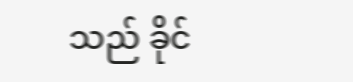သည် ခိုင်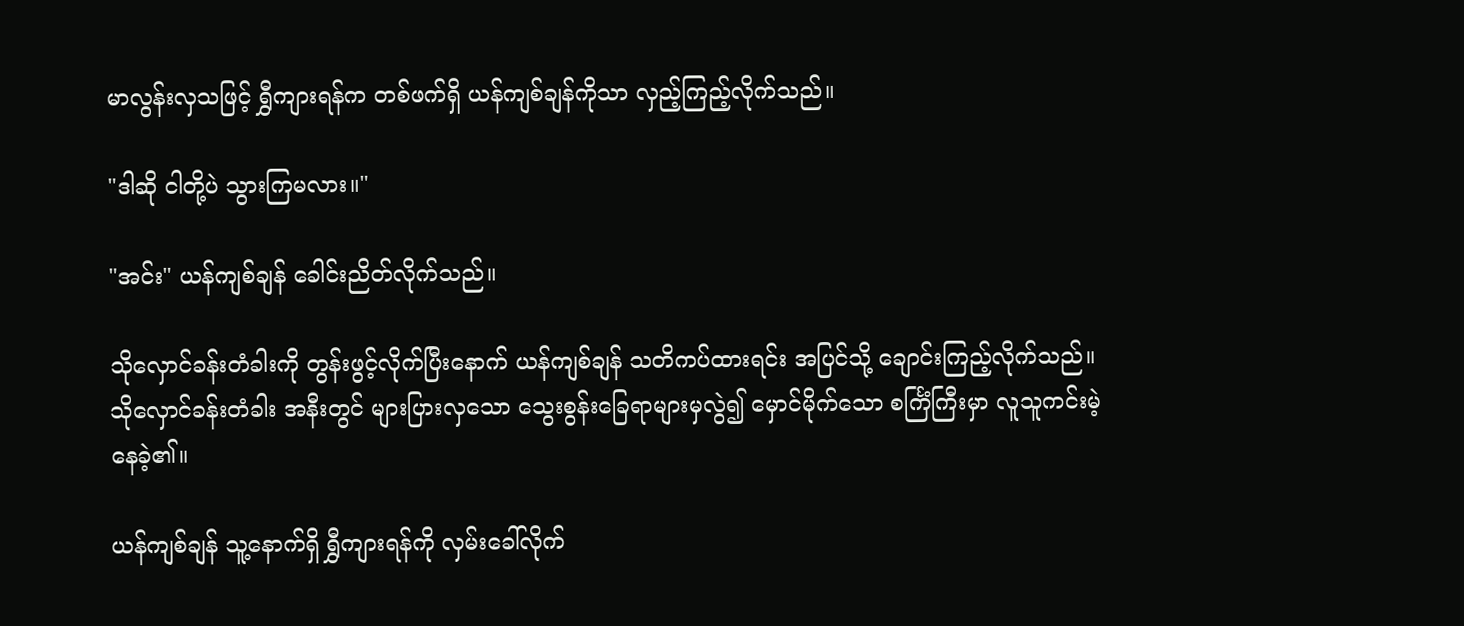မာလွန်းလှသဖြင့် ရွှီကျားရန်က တစ်ဖက်ရှိ ယန်ကျစ်ချန်ကိုသာ လှည့်ကြည့်လိုက်သည်။

"ဒါဆို ငါတို့ပဲ သွားကြမလား။"

"အင်း" ယန်ကျစ်ချန် ခေါင်းညိတ်လိုက်သည်။

သိုလှောင်ခန်းတံခါးကို တွန်းဖွင့်လိုက်ပြီးနောက် ယန်ကျစ်ချန် သတိကပ်ထားရင်း အပြင်သို့ ချောင်းကြည့်လိုက်သည်။ သိုလှောင်ခန်းတံခါး အနီးတွင် များပြားလှသော သွေးစွန်းခြေရာများမှလွဲ၍ မှောင်မိုက်သော စင်္ကြံကြီးမှာ လူသူကင်းမဲ့နေခဲ့၏။

ယန်ကျစ်ချန် သူ့နောက်ရှိ ရွှီကျားရန်ကို လှမ်းခေါ်လိုက်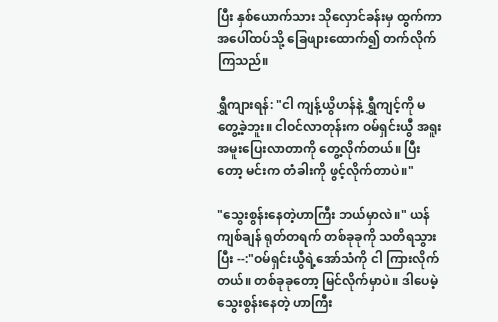ပြီး နှစ်ယောက်သား သိုလှောင်ခန်းမှ ထွက်ကာ အပေါ်ထပ်သို့ ခြေဖျားထောက်၍ တက်လိုက်ကြသည်။

ရွှီကျားရန်: "ငါ ကျန့်ယွိဟန်နဲ့ ရွှီကျင့်ကို မတွေ့ခဲ့ဘူး။ ငါဝင်လာတုန်းက ဝမ်ရှင်းယွီ အရူးအမူးပြေးလာတာကို တွေ့လိုက်တယ်။ ပြီးတော့ မင်းက တံခါးကို ဖွင့်လိုက်တာပဲ။"

"သွေးစွန်းနေတဲ့ဟာကြီး ဘယ်မှာလဲ။" ယန်ကျစ်ချန် ရုတ်တရက် တစ်ခုခုကို သတိရသွားပြီး --:"ဝမ်ရှင်းယွီရဲ့အော်သံကို ငါ ကြားလိုက်တယ်။ တစ်ခုခုတော့ မြင်လိုက်မှာပဲ။ ဒါပေမဲ့ သွေးစွန်းနေတဲ့ ဟာကြီး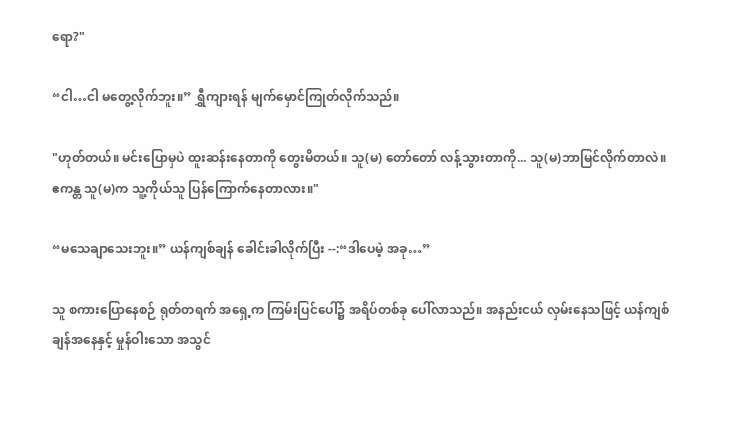ရော?"

“ငါ…ငါ မတွေ့လိုက်ဘူး။” ရွှီကျားရန် မျက်မှောင်ကြုတ်လိုက်သည်။

"ဟုတ်တယ်။ မင်းပြောမှပဲ ထူးဆန်းနေတာကို တွေးမိတယ်။ သူ(မ) တော်တော် လန့်သွားတာကို... သူ(မ)ဘာမြင်လိုက်တာလဲ။ ဧကန္တ သူ(မ)က သူ့ကိုယ်သူ ပြန်ကြောက်နေတာလား။"

“မသေချာသေးဘူး။” ယန်ကျစ်ချန် ခေါင်းခါလိုက်ပြီး --:“ဒါပေမဲ့ အခု…”

သူ စကားပြောနေစဉ် ရုတ်တရက် အရှေ့က ကြမ်းပြင်ပေါ်၌ အရိပ်တစ်ခု ပေါ်လာသည်။ အနည်းငယ် လှမ်းနေသဖြင့် ယန်ကျစ်ချန်အနေနှင့် မှုန်ဝါးသော အသွင်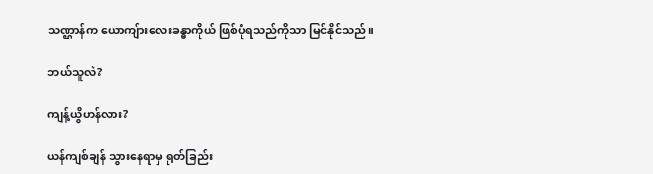သဏ္ဌာန်က ယောကျ်ားလေးခန္ဓာကိုယ် ဖြစ်ပုံရသည်ကိုသာ မြင်နိုင်သည်။

ဘယ်သူလဲ?

ကျန့်ယွိဟန်လား?

ယန်ကျစ်ချန် သွားနေရာမှ ရုတ်ခြည်း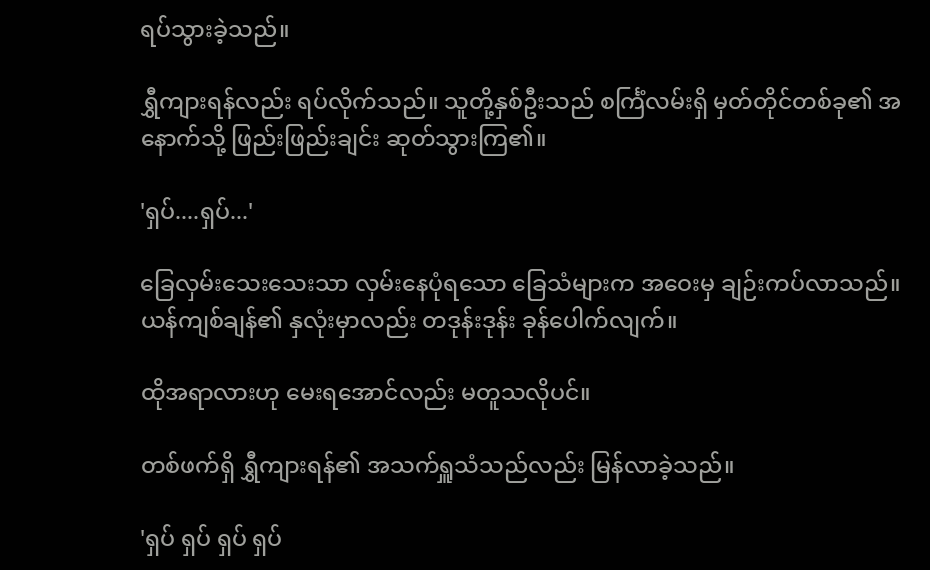ရပ်သွားခဲ့သည်။

ရွှီကျားရန်လည်း ရပ်လိုက်သည်။ သူတို့နှစ်ဦးသည် စင်္ကြံလမ်းရှိ မှတ်တိုင်တစ်ခု၏ အနောက်သို့ ဖြည်းဖြည်းချင်း ဆုတ်သွားကြ၏။

'ရှပ်....ရှပ်...'

ခြေလှမ်းသေးသေးသာ လှမ်းနေပုံရသော ခြေသံများက အဝေးမှ ချဉ်းကပ်လာသည်။ ယန်ကျစ်ချန်၏ နှလုံးမှာလည်း တဒုန်းဒုန်း ခုန်ပေါက်လျက်။

ထိုအရာလားဟု မေးရအောင်လည်း မတူသလိုပင်။

တစ်ဖက်ရှိ ရွှီကျားရန်၏ အသက်ရှူသံသည်လည်း မြန်လာခဲ့သည်။

'ရှပ် ရှပ် ရှပ် ရှပ်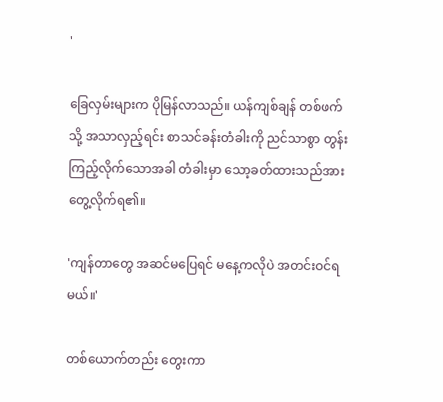'

ခြေလှမ်းများက ပိုမြန်လာသည်။ ယန်ကျစ်ချန် တစ်ဖက်သို့ အသာလှည့်ရင်း စာသင်ခန်းတံခါးကို ညင်သာစွာ တွန်းကြည့်လိုက်သောအခါ တံခါးမှာ သော့ခတ်ထားသည်အား တွေ့လိုက်ရ၏။

'ကျန်တာတွေ အဆင်မပြေရင် မနေ့ကလိုပဲ အတင်းဝင်ရမယ်။'

တစ်ယောက်တည်း တွေးကာ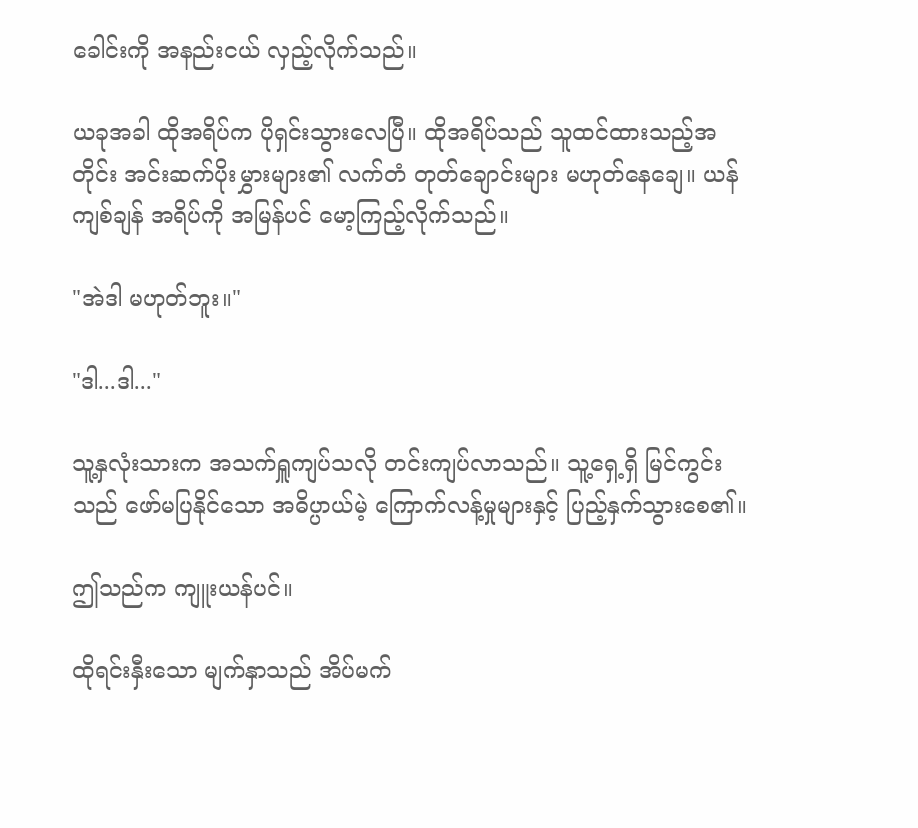ခေါင်းကို အနည်းငယ် လှည့်လိုက်သည်။

ယခုအခါ ထိုအရိပ်က ပိုရှင်းသွားလေပြီ။ ထိုအရိပ်သည် သူထင်ထားသည့်အတိုင်း အင်းဆက်ပိုးမွှားများ၏ လက်တံ တုတ်ချောင်းများ မဟုတ်နေချေ။ ယန်ကျစ်ချန် အရိပ်ကို အမြန်ပင် မော့ကြည့်လိုက်သည်။

"အဲဒါ မဟုတ်ဘူး။"

"ဒါ...ဒါ..."

သူ့နှလုံးသားက အသက်ရှူကျပ်သလို တင်းကျပ်လာသည်။ သူ့ရှေ့ရှိ မြင်ကွင်းသည် ဖော်မပြနိုင်သော အဓိပ္ပာယ်မဲ့ ကြောက်လန့်မှုများနှင့် ပြည့်နှက်သွားစေ၏။

ဤသည်က ကျူးယန်ပင်။

ထိုရင်းနှီးသော မျက်နှာသည် အိပ်မက်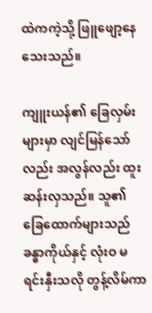ထဲကကဲ့သို့ ဖြူဖျော့နေသေးသည်။

ကျူးယန်၏ ခြေလှမ်းများမှာ လျင်မြန်သော်လည်း အလွန်လည်း ထူးဆန်းလှသည်။ သူ၏ ခြေထောက်များသည် ခန္ဓာကိုယ်နှင့် လုံးဝ မရင်းနှီးသလို တွန့်လိမ်ကာ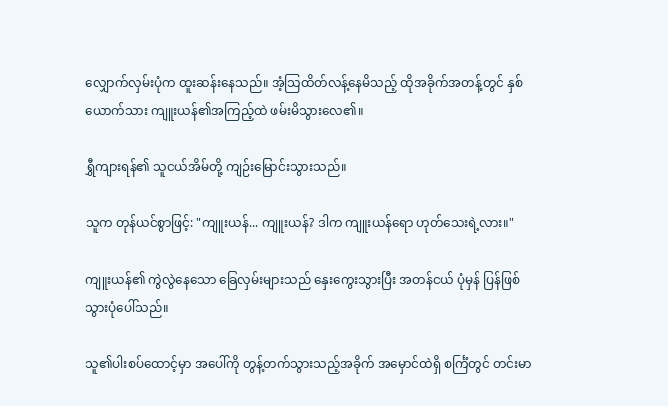လျှောက်လှမ်းပုံက ထူးဆန်းနေသည်။ အံ့သြထိတ်လန့်နေမိသည့် ထိုအခိုက်အတန့်တွင် နှစ်ယောက်သား ကျူးယန်၏အကြည့်ထဲ ဖမ်းမိသွားလေ၏။

ရွှီကျားရန်၏ သူငယ်အိမ်တို့ ကျဉ်းမြောင်းသွားသည်။

သူက တုန်ယင်စွာဖြင့်: "ကျူးယန်... ကျူးယန်? ဒါက ကျူးယန်ရော ဟုတ်သေးရဲ့လား။"

ကျူးယန်၏ ကွဲလွဲနေသော ခြေလှမ်းများသည် နှေးကွေးသွားပြီး အတန်ငယ် ပုံမှန် ပြန်ဖြစ်သွားပုံပေါ်သည်။

သူ၏ပါးစပ်ထောင့်မှာ အပေါ်ကို တွန့်တက်သွားသည့်အခိုက် အမှောင်ထဲရှိ စင်္ကြံတွင် တင်းမာ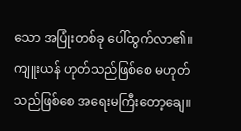သော အပြုံးတစ်ခု ပေါ်ထွက်လာ၏။ ကျူးယန် ဟုတ်သည်ဖြစ်စေ မဟုတ်သည်ဖြစ်စေ အရေးမကြီးတော့ချေ။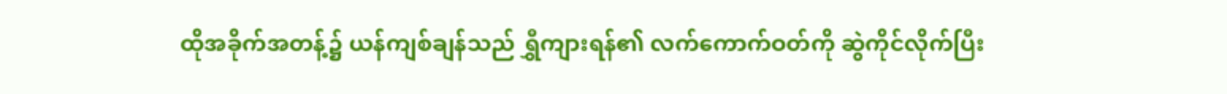ထိုအခိုက်အတန့်၌ ယန်ကျစ်ချန်သည် ရွှီကျားရန်၏ လက်ကောက်ဝတ်ကို ဆွဲကိုင်လိုက်ပြီး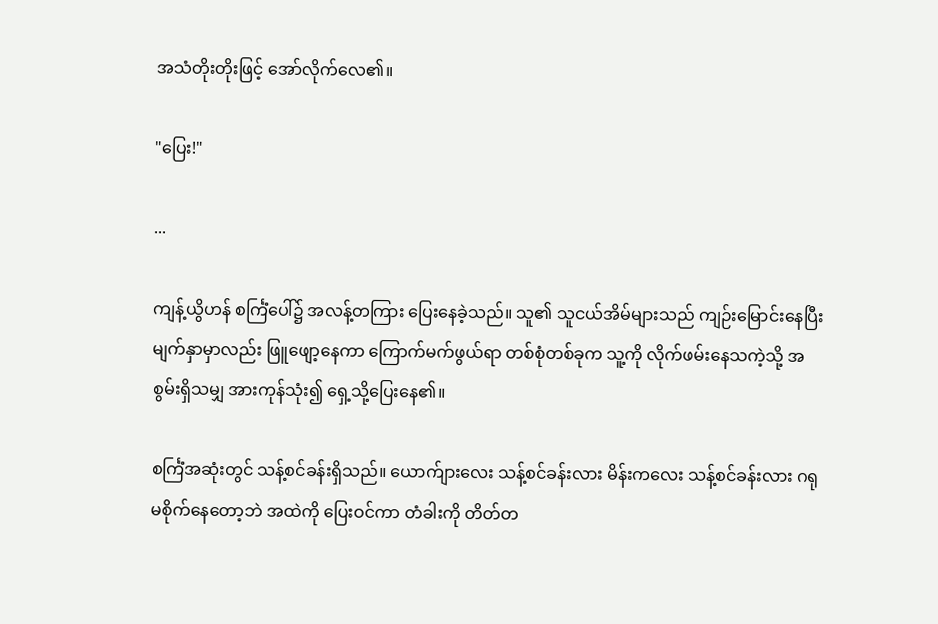အသံတိုးတိုးဖြင့် အော်လိုက်လေ၏။

"ပြေး!"

...

ကျန့်ယွိဟန် စင်္ကြံပေါ်၌ အလန့်တကြား ပြေးနေခဲ့သည်။ သူ၏ သူငယ်အိမ်များသည် ကျဉ်းမြောင်းနေပြီး မျက်နှာမှာလည်း ဖြူဖျော့နေကာ ကြောက်မက်ဖွယ်ရာ တစ်စုံတစ်ခုက သူ့ကို လိုက်ဖမ်းနေသကဲ့သို့ အစွမ်းရှိသမျှ အားကုန်သုံး၍ ရှေ့သို့ပြေးနေ၏။

စင်္ကြံအဆုံးတွင် သန့်စင်ခန်းရှိသည်။ ယောက်ျားလေး သန့်စင်ခန်းလား မိန်းကလေး သန့်စင်ခန်းလား ဂရုမစိုက်နေတော့ဘဲ အထဲကို ပြေးဝင်ကာ တံခါးကို တိတ်တ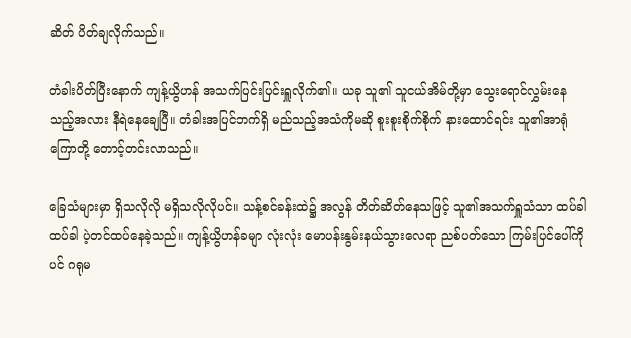ဆိတ် ပိတ်ချလိုက်သည်။

တံခါးပိတ်ပြီးနောက် ကျန့်ယွိဟန် အသက်ပြင်းပြင်းရှူလိုက်၏။ ယခု သူ၏ သူငယ်အိမ်တို့မှာ သွေးရောင်လွှမ်းနေသည့်အလား နီရဲနေချေပြီ။ တံခါးအပြင်ဘက်ရှိ မည်သည့်အသံကိုမဆို စူးစူးစိုက်စိုက် နားထောင်ရင်း သူ၏အာရုံကြောတို့ တောင့်တင်းလာသည်။

ခြေသံများမှာ ရှိသလိုလို မရှိသလိုလိုပင်။ သန့်စင်ခန်းထဲ၌ အလွန် တိတ်ဆိတ်နေသဖြင့် သူ၏အသက်ရှူသံသာ ထပ်ခါထပ်ခါ ပဲ့တင်ထပ်နေခဲ့သည်။ ကျန့်ယွိဟန်ခမျာ လုံးလုံး မောပန်းနွမ်းနယ်သွားလေရာ ညစ်ပတ်သော ကြမ်းပြင်ပေါ်ကိုပင် ဂရုမ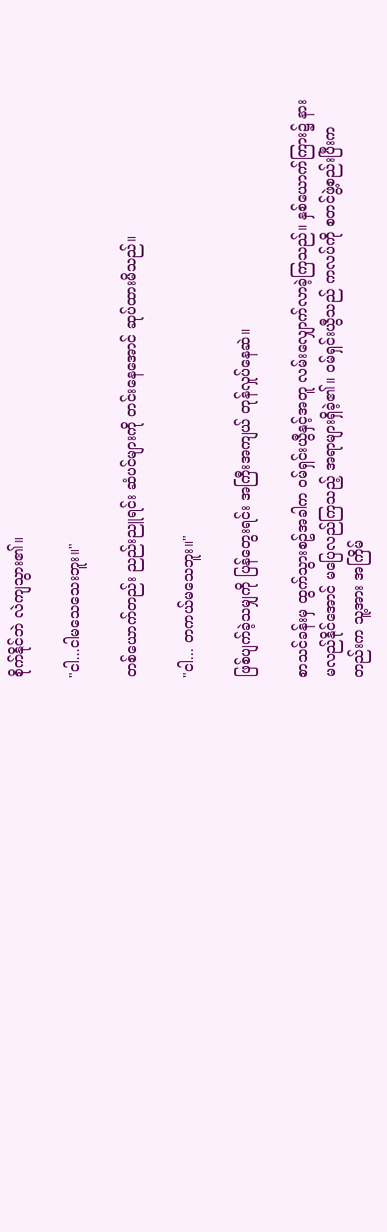စိုက်နိုင်ဘဲ လဲကျသွား၏။

"ငါ...ငါမသေသေးဘူး။"

တစ်ယောက်တည်း ညည်းညူရင်း ဆံပင်များကို တင်းနေအောင် ဆုပ်ထားမိသည်။

"ငါ... တကယ်မသေဘူး။"

ဖြစ်ပျက်ခဲ့သမျှကို ပြန်တွေးရင်း အကြီးအကျယ် တုန်လှုပ်နေဆဲ။

စာသင်ခန်းမှ ထွက်သွားစဥ်အခါက ဝမ်ရှင်းယွီနှင့်အတူ လမ်းလျှောက်လာခဲ့ကြသည်။ နှစ်ယောက်ကြား၌ နားမလည်နိုင်အောင် မပြေလည်ကြသည့် အရာများရှိခဲ့၏။ ဝမ်ရှင်းယွီသည် ကလပ်ကို စတင်ဖွဲ့စည်းပြီးကတည်းက သူ့အား အကြိမ်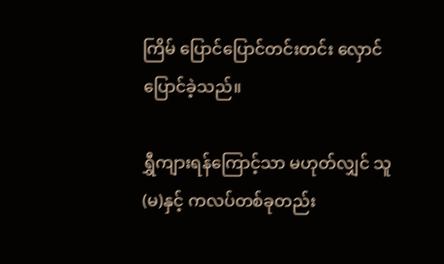ကြိမ် ပြောင်ပြောင်တင်းတင်း လှောင်ပြောင်ခဲ့သည်။

ရွှီကျားရန်ကြောင့်သာ မဟုတ်လျှင် သူ(မ)နှင့် ကလပ်တစ်ခုတည်း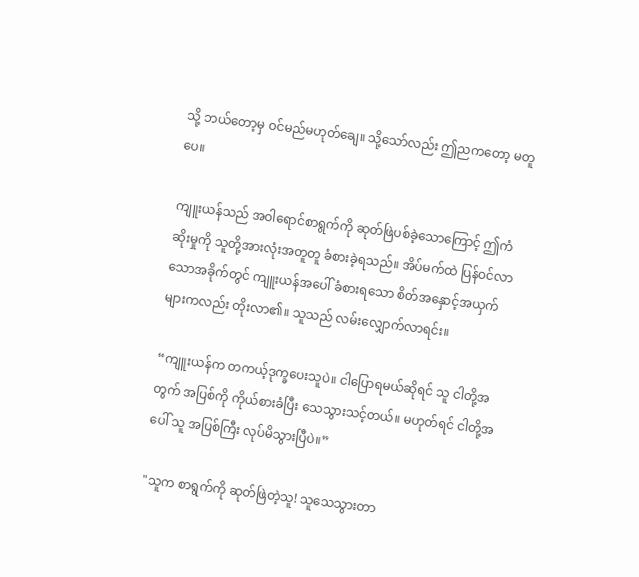သို့ ဘယ်တော့မှ ဝင်မည်မဟုတ်ချေ။ သို့သော်လည်း ဤညကတော့ မတူပေ။

ကျူးယန်သည် အဝါရောင်စာရွက်ကို ဆုတ်ဖြဲပစ်ခဲ့သောကြောင့် ဤကံဆိုးမှုကို သူတို့အားလုံးအတူတူ ခံစားခဲ့ရသည်။ အိပ်မက်ထဲ ပြန်ဝင်လာသောအခိုက်တွင် ကျူးယန်အပေါ် ခံစားရသော စိတ်အနှောင့်အယှက်များကလည်း တိုးလာ၏။ သူသည် လမ်းလျှောက်လာရင်း။

“ကျူးယန်က တကယ့်ဒုက္ခပေးသူပဲ။ ငါပြောရမယ်ဆိုရင် သူ ငါတို့အတွက် အပြစ်ကို ကိုယ်စားခံပြီး သေသွားသင့်တယ်။ မဟုတ်ရင် ငါတို့အပေါ် သူ အပြစ်ကြီး လုပ်မိသွားပြီပဲ။”

"သူက စာရွက်ကို ဆုတ်ဖြဲတဲ့သူ! သူသေသွားတာ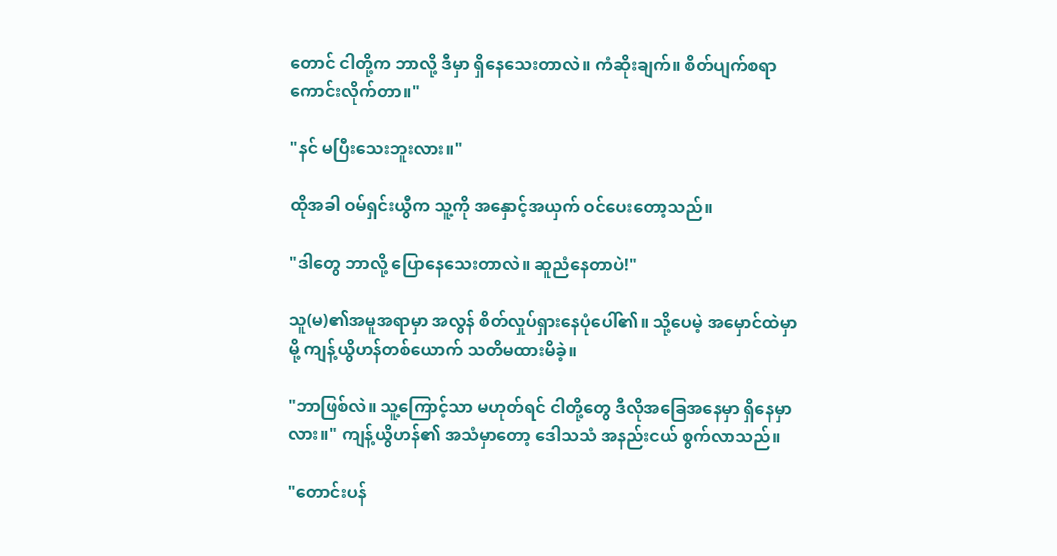တောင် ငါတို့က ဘာလို့ ဒီမှာ ရှိနေသေးတာလဲ။ ကံဆိုးချက်။ စိတ်ပျက်စရာ ကောင်းလိုက်တာ။"

"နင် မပြီးသေးဘူးလား။"

ထိုအခါ ဝမ်ရှင်းယွီက သူ့ကို အနှောင့်အယှက် ဝင်ပေးတော့သည်။

"ဒါတွေ ဘာလို့ ပြောနေသေးတာလဲ။ ဆူညံနေတာပဲ!"

သူ(မ)၏အမူအရာမှာ အလွန် စိတ်လှုပ်ရှားနေပုံပေါ်၏။ သို့ပေမဲ့ အမှောင်ထဲမှာမို့ ကျန့်ယွိဟန်တစ်ယောက် သတိမထားမိခဲ့။

"ဘာဖြစ်လဲ။ သူ့ကြောင့်သာ မဟုတ်ရင် ငါတို့တွေ ဒီလိုအခြေအနေမှာ ရှိနေမှာလား။" ကျန့်ယွိဟန်၏ အသံမှာတော့ ဒေါသသံ အနည်းငယ် စွက်လာသည်။

"တောင်းပန်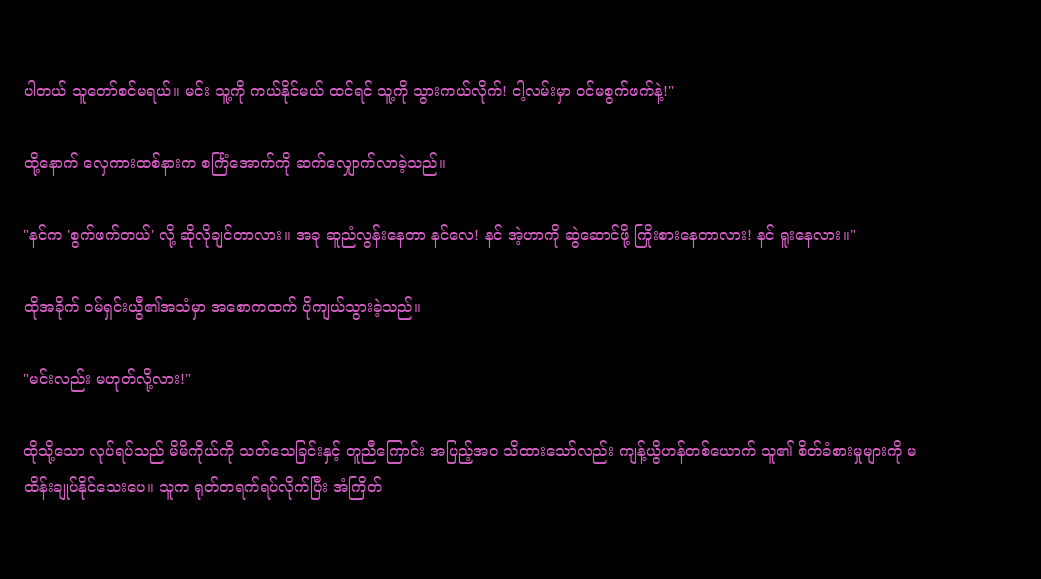ပါတယ် သူတော်စင်မရယ်။ မင်း သူ့ကို ကယ်နိုင်မယ် ထင်ရင် သူ့ကို သွားကယ်လိုက်! ငါ့လမ်းမှာ ဝင်မစွက်ဖက်နဲ့!"

ထို့နောက် လှေကားထစ်နားက စင်္ကြံအောက်ကို ဆက်လျှောက်လာခဲ့သည်။

"နင်က 'စွက်ဖက်တယ်' လို့ ဆိုလိုချင်တာလား။ အခု ဆူညံလွန်းနေတာ နင်လေ! နင် အဲ့ဟာကို ဆွဲဆောင်ဖို့ ကြိုးစားနေတာလား! နင် ရူးနေလား။"

ထိုအခိုက် ဝမ်ရှင်းယွီ၏အသံမှာ အစောကထက် ပိုကျယ်သွားခဲ့သည်။

"မင်းလည်း မဟုတ်လို့လား!"

ထိုသို့သော လုပ်ရပ်သည် မိမိကိုယ်ကို သတ်သေခြင်းနှင့် တူညီကြောင်း အပြည့်အ၀ သိထားသော်လည်း ကျန့်ယွိဟန်တစ်ယောက် သူ၏ စိတ်ခံစားမှုများကို မထိန်းချုပ်နိုင်သေးပေ။ သူက ရုတ်တရက်ရပ်လိုက်ပြီး အံကြိတ်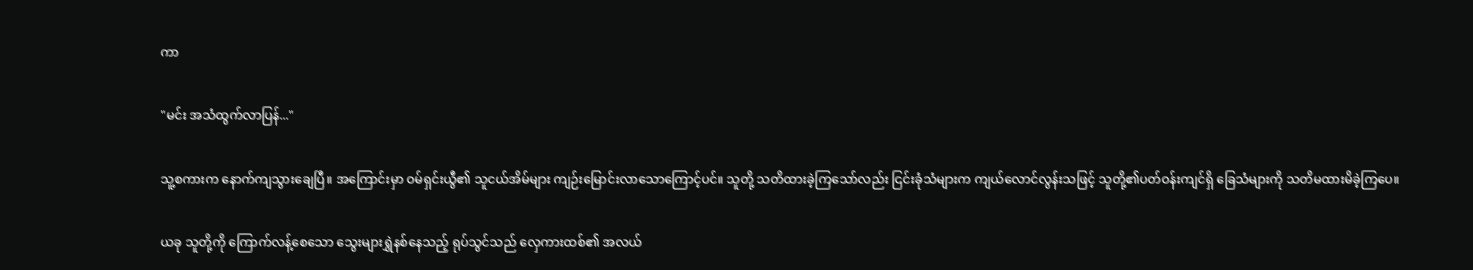ကာ

"မင်း အသံထွက်လာပြန်..."

သူ့စကားက နောက်ကျသွားချေပြီ။ အကြောင်းမှာ ဝမ်ရှင်းယွီ၏ သူငယ်အိမ်များ ကျဉ်းမြောင်းလာသောကြောင့်ပင်။ သူတို့ သတိထားခဲ့ကြသော်လည်း ငြင်းခုံသံများက ကျယ်လောင်လွန်းသဖြင့် သူတို့၏ပတ်ဝန်းကျင်ရှိ ခြေသံများကို သတိမထားမိခဲ့ကြပေ။

ယခု သူတို့ကို ကြောက်လန့်စေသော သွေးများရွှဲနစ်နေသည့် ရုပ်သွင်သည် လှေကားထစ်၏ အလယ်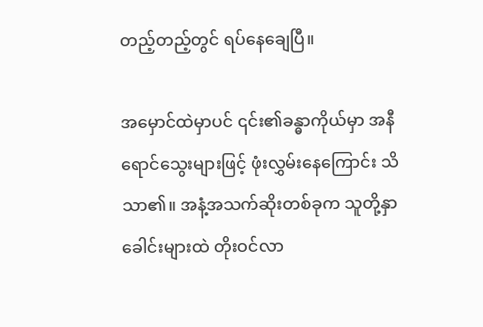တည့်တည့်တွင် ရပ်နေချေပြီ။

အမှောင်ထဲမှာပင် ၎င်း၏ခန္ဓာကိုယ်မှာ အနီရောင်သွေးများဖြင့် ဖုံးလွှမ်းနေကြောင်း သိသာ၏။ အနံ့အသက်ဆိုးတစ်ခုက သူတို့နှာခေါင်းများထဲ တိုးဝင်လာ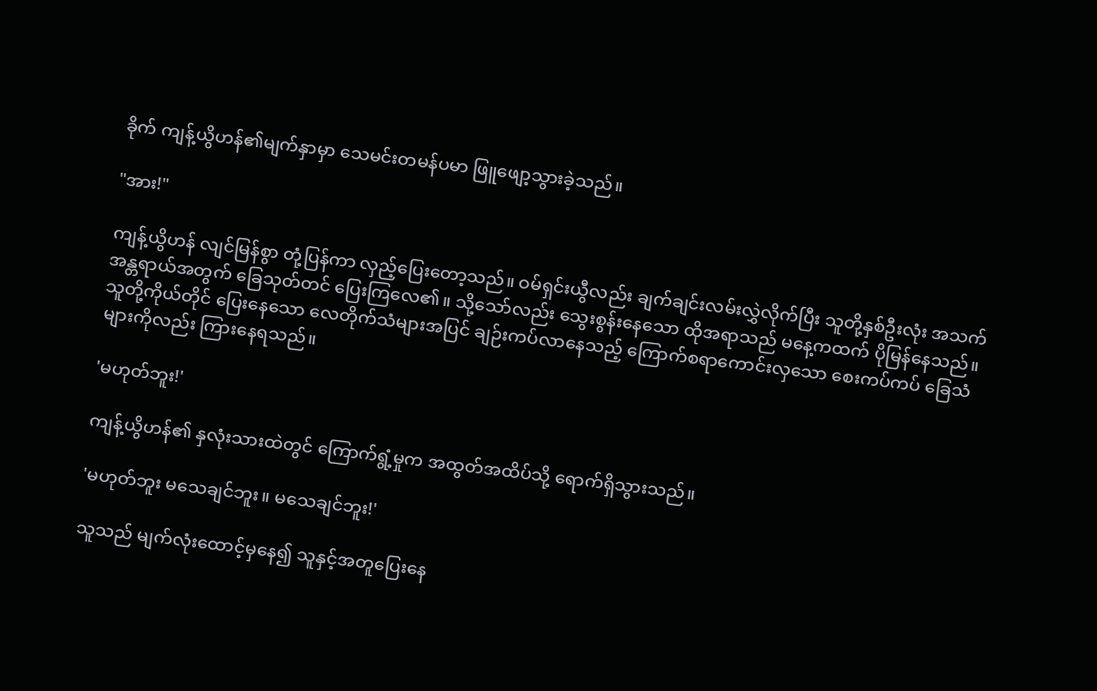ခိုက် ကျန့်ယွိဟန်၏မျက်နှာမှာ သေမင်းတမန်ပမာ ဖြူဖျော့သွားခဲ့သည်။

"အား!"

ကျန့်ယွိဟန် လျင်မြန်စွာ တုံ့ပြန်ကာ လှည့်ပြေးတော့သည်။ ဝမ်ရှင်းယွီလည်း ချက်ချင်းလမ်းလွှဲလိုက်ပြီး သူတို့နှစ်ဦးလုံး အသက်အန္တရာယ်အတွက် ခြေသုတ်တင် ပြေးကြလေ၏။ သို့သော်လည်း သွေးစွန်းနေသော ထိုအရာသည် မနေ့ကထက် ပိုမြန်နေသည်။ သူတို့ကိုယ်တိုင် ပြေးနေသော လေတိုက်သံများအပြင် ချဉ်းကပ်လာနေသည့် ကြောက်စရာကောင်းလှသော စေးကပ်ကပ် ခြေသံများကိုလည်း ကြားနေရသည်။

'မဟုတ်ဘူး!'

ကျန့်ယွိဟန်၏ နှလုံးသားထဲတွင် ကြောက်ရွံ့မှုက အထွတ်အထိပ်သို့ ရောက်ရှိသွားသည်။

'မဟုတ်ဘူး မသေချင်ဘူး။ မသေချင်ဘူး!'

သူသည် မျက်လုံးထောင့်မှနေ၍ သူနှင့်အတူပြေးနေ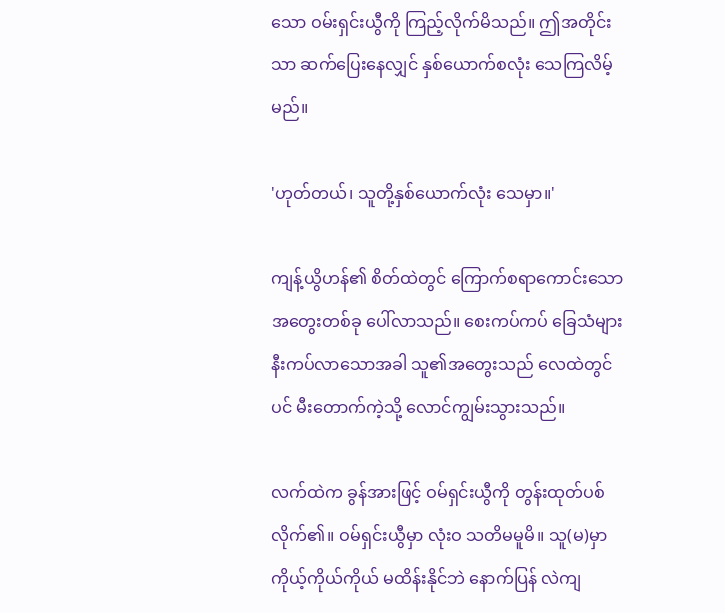သော ဝမ်းရှင်းယွီကို ကြည့်လိုက်မိသည်။ ဤအတိုင်းသာ ဆက်ပြေးနေလျှင် နှစ်ယောက်စလုံး သေကြလိမ့်မည်။

'ဟုတ်တယ်၊ သူတို့နှစ်ယောက်လုံး သေမှာ။'

ကျန့်ယွိဟန်၏ စိတ်ထဲတွင် ကြောက်စရာကောင်းသော အတွေးတစ်ခု ပေါ်လာသည်။ စေးကပ်ကပ် ခြေသံများ နီးကပ်လာသောအခါ သူ၏အတွေးသည် လေထဲတွင်ပင် မီးတောက်ကဲ့သို့ လောင်ကျွမ်းသွားသည်။

လက်ထဲက ခွန်အားဖြင့် ဝမ်ရှင်းယွီကို တွန်းထုတ်ပစ်လိုက်၏။ ဝမ်ရှင်းယွီမှာ လုံးဝ သတိမမူမိ။ သူ(မ)မှာ ကိုယ့်ကိုယ်ကိုယ် မထိန်းနိုင်ဘဲ နောက်ပြန် လဲကျ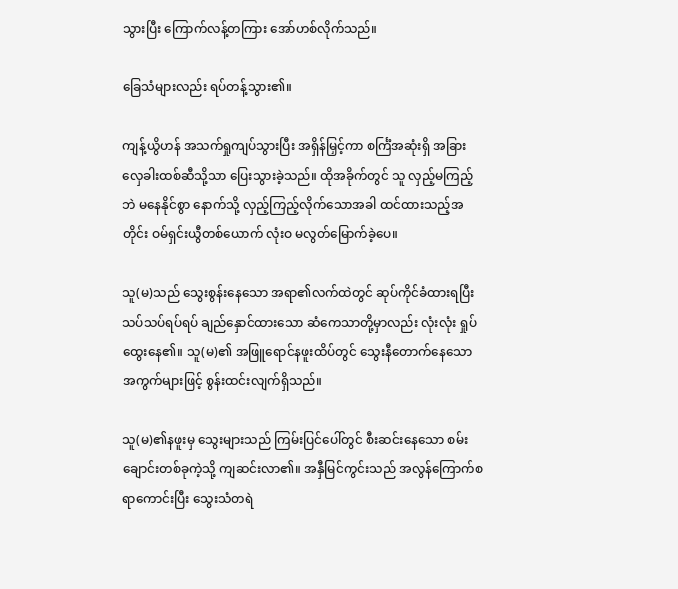သွားပြီး ကြောက်လန့်တကြား အော်ဟစ်လိုက်သည်။

ခြေသံများလည်း ရပ်တန့်သွား၏။

ကျန့်ယွိဟန် အသက်ရှုကျပ်သွားပြီး အရှိန်မြှင့်ကာ စင်္ကြံအဆုံးရှိ အခြားလှေခါးထစ်ဆီသို့သာ ပြေးသွားခဲ့သည်။ ထိုအခိုက်တွင် သူ လှည့်မကြည့်ဘဲ မနေနိုင်စွာ နောက်သို့ လှည့်ကြည့်လိုက်သောအခါ ထင်ထားသည့်အတိုင်း ဝမ်ရှင်းယွီတစ်ယောက် လုံးဝ မလွတ်မြောက်ခဲ့ပေ။

သူ(မ)သည် သွေးစွန်းနေသော အရာ၏လက်ထဲတွင် ဆုပ်ကိုင်ခံထားရပြီး သပ်သပ်ရပ်ရပ် ချည်နှောင်ထားသော ဆံကေသာတို့မှာလည်း လုံးလုံး ရှုပ်ထွေးနေ၏။ သူ(မ)၏ အဖြူရောင်နဖူးထိပ်တွင် သွေးနီတောက်နေသော အကွက်များဖြင့် စွန်းထင်းလျက်ရှိသည်။

သူ(မ)၏နဖူးမှ သွေးများသည် ကြမ်းပြင်ပေါ်တွင် စီးဆင်းနေသော စမ်းချောင်းတစ်ခုကဲ့သို့ ကျဆင်းလာ၏။ အနှီမြင်ကွင်းသည် အလွန်ကြောက်စရာကောင်းပြီး သွေးသံတရဲ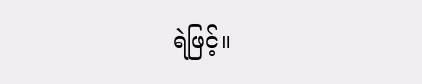ရဲဖြင့်။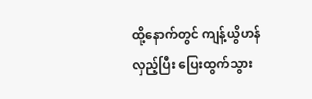ထို့နောက်တွင် ကျန့်ယွိဟန် လှည့်ပြီး ပြေးထွက်သွား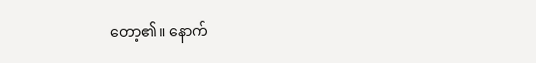တော့၏။ နောက်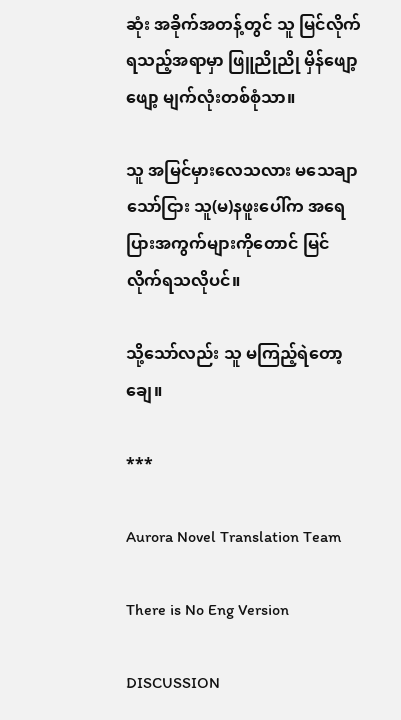ဆုံး အခိုက်အတန့်တွင် သူ မြင်လိုက်ရသည့်အရာမှာ ဖြူညိုညို မှိန်ဖျော့ဖျော့ မျက်လုံးတစ်စုံသာ။

သူ အမြင်မှားလေသလား မသေချာသော်ငြား သူ(မ)နဖူးပေါ်က အရေပြားအကွက်များကိုတောင် မြင်လိုက်ရသလိုပင်။

သို့သော်လည်း သူ မကြည့်ရဲတော့ချေ။

***

Aurora Novel Translation Team

There is No Eng Version

DISCUSSION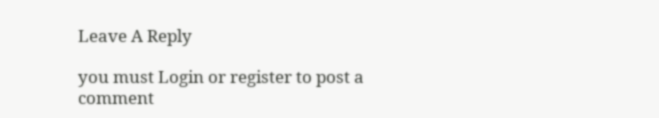Leave A Reply

you must Login or register to post a comment